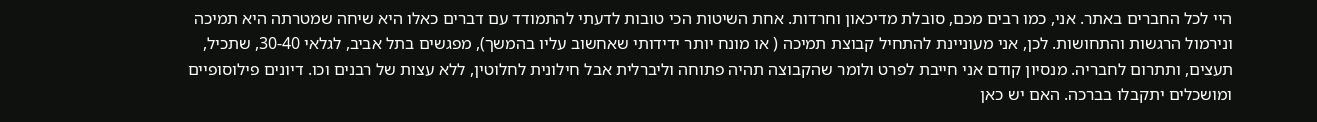היי לכל החברים באתר. אני, כמו רבים מכם, סובלת מדיכאון וחרדות. אחת השיטות הכי טובות לדעתי להתמודד עם דברים כאלו היא שיחה שמטרתה היא תמיכה ונירמול הרגשות והתחושות. לכן, אני מעוניינת להתחיל קבוצת תמיכה ( או מונח יותר ידידותי שאחשוב עליו בהמשך), מפגשים בתל אביב, לגלאי 30-40, שתכיל, תעצים, ותתרום לחבריה. מנסיון קודם אני חייבת לפרט ולומר שהקבוצה תהיה פתוחה וליברלית אבל חילונית לחלוטין, ללא עצות של רבנים וכו. דיונים פילוסופיים ומושכלים יתקבלו בברכה. האם יש כאן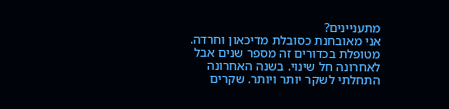מתעניינים?
אני מאובחנת כסובלת מדיכאון וחרדה. מטופלת בכדורים זה מספר שנים אבל לאחרונה חל שינוי. בשנה האחרונה התחלתי לשקר יותר ויותר. שקרים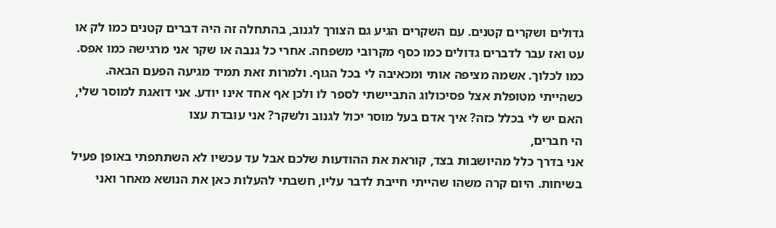גדולים ושקרים קטנים. עם השקרים הגיע גם הצורך לגנוב, בהתחלה זה היה דברים קטנים כמו לק או עט ואז עבר לדברים גדולים כמו כסף מקרובי משפחה. אחרי כל גנבה או שקר אני מרגישה כמו אפס. כמו לכלוך. אשמה מציפה אותי ומכאיבה לי בכל הגוף. ולמרות זאת תמיד מגיעה הפעם הבאה. כשהייתי מטופלת אצל פסיכולוג התביישתי לספר לו ולכן אף אחד אינו יודע. אני דואגת למוסר שלי, האם יש לי בכלל כזה? איך אדם בעל מוסר יכול לגנוב ולשקר? אני עובדת עצו
הי חברים,
אני בדרך כלל מהיושבות בצד, קוראת את ההודעות שלכם אבל עד עכשיו לא השתתפתי באופן פעיל בשיחות. היום קרה משהו שהייתי חייבת לדבר עליו, חשבתי להעלות כאן את הנושא מאחר ואני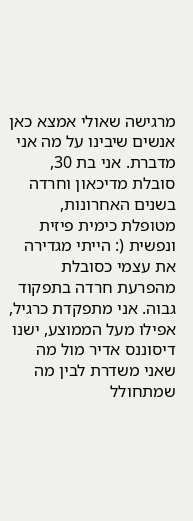מרגישה שאולי אמצא כאן אנשים שיבינו על מה אני מדברת. אני בת 30, סובלת מדיכאון וחרדה בשנים האחרונות, מטופלת כימית פיזית ונפשית (: הייתי מגדירה את עצמי כסובלת מהפרעת חרדה בתפקוד גבוה. אני מתפקדת כרגיל, אפילו מעל הממוצע, ישנו דיסוננס אדיר מול מה שאני משדרת לבין מה שמתחולל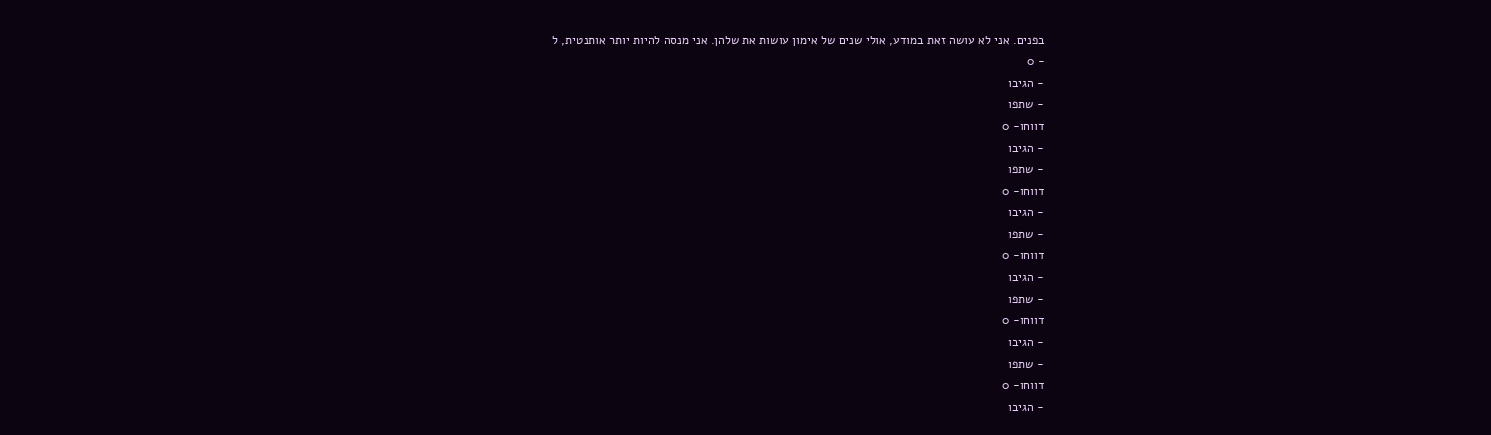בפנים. אני לא עושה זאת במודע, אולי שנים של אימון עושות את שלהן. אני מנסה להיות יותר אותנטית, ל
- 0
- הגיבו
- שתפו
דווחו- 0
- הגיבו
- שתפו
דווחו- 0
- הגיבו
- שתפו
דווחו- 0
- הגיבו
- שתפו
דווחו- 0
- הגיבו
- שתפו
דווחו- 0
- הגיבו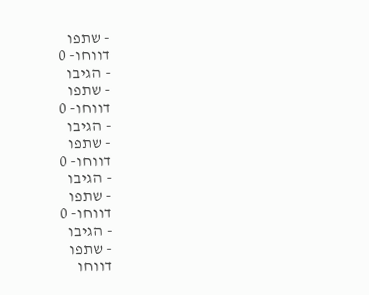- שתפו
דווחו- 0
- הגיבו
- שתפו
דווחו- 0
- הגיבו
- שתפו
דווחו- 0
- הגיבו
- שתפו
דווחו- 0
- הגיבו
- שתפו
דווחו